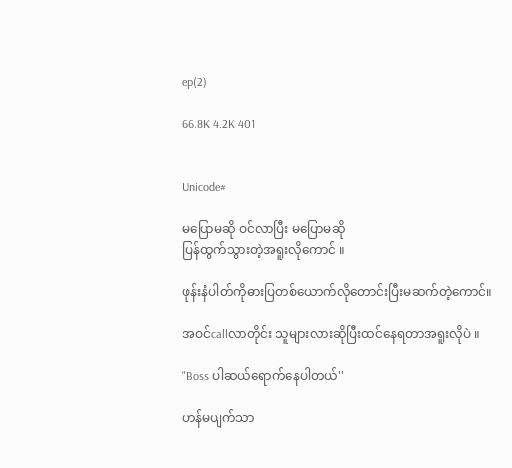ep(2)

66.8K 4.2K 401


Unicode#

မပြောမဆို ဝင်လာပြီး မပြောမဆို
ပြန်ထွက်သွားတဲ့အရူးလိုကောင် ။

ဖုန်းနံပါတ်ကိုဓားပြတစ်ယောက်လိုတောင်းပြီးမဆက်တဲ့ကောင်။

အဝင်callလာတိုင်း သူများလားဆိုပြီးထင်နေရတာအရူးလိုပဲ ။

"Boss ပါဆယ်ရောက်နေပါတယ်''

ဟန်မပျက်သာ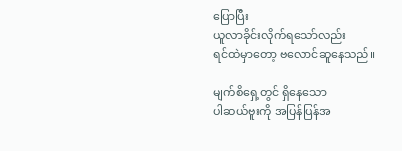ပြောပြီး
ယူလာခိုင်းလိုက်ရသော်လည်း
ရင်ထဲမှာတော့ ဗလောင်ဆူနေသည်။

မျက်စိရှေ့တွင် ရှိနေသော
ပါဆယ်ဗူးကို အပြန်ပြန်အ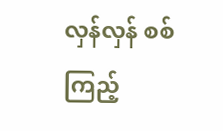လှန်လှန် စစ်ကြည့်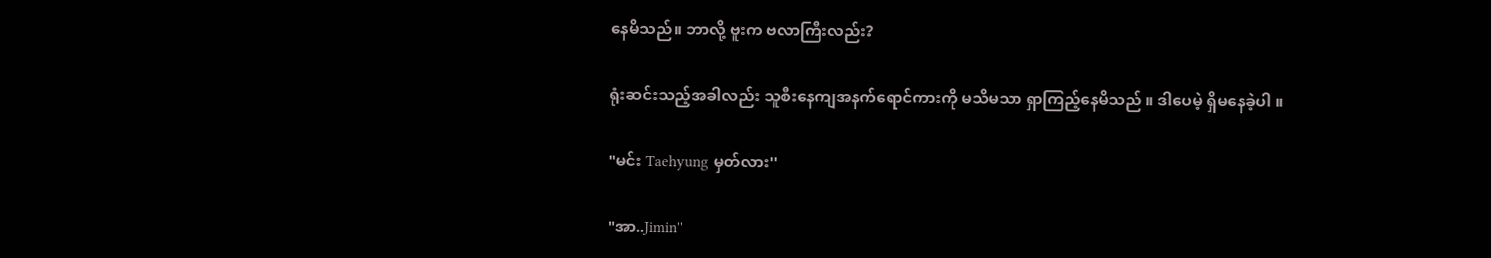နေမိသည်။ ဘာလို့ ဗူးက ဗလာကြီးလည်း?

ရုံးဆင်းသည့်အခါလည်း သူစီးနေကျအနက်ရောင်ကားကို မသိမသာ ရှာကြည့်နေမိသည် ။ ဒါပေမဲ့ ရှိမနေခဲ့ပါ ။

"မင်း Taehyung မှတ်လား''

"အာ..Jimin''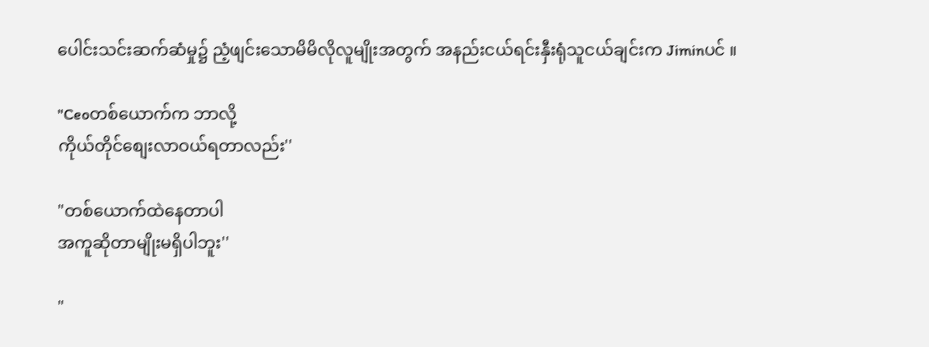ပေါင်းသင်းဆက်ဆံမှု၌ ညံ့ဖျင်းသောမိမိလိုလူမျိုးအတွက် အနည်းငယ်ရင်းနှီးရုံသူငယ်ချင်းက Jiminပင် ။

"Ceoတစ်ယောက်က ဘာလို့
ကိုယ်တိုင်စျေးလာဝယ်ရတာလည်း''

"တစ်ယောက်ထဲနေတာပါ
အကူဆိုတာမျိုးမရှိပါဘူး''

"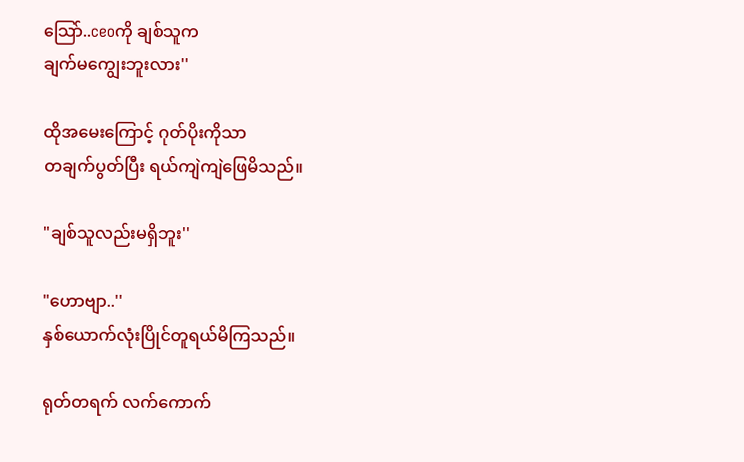သြော်..ceoကို ချစ်သူက
ချက်မကျွေးဘူးလား''

ထိုအမေးကြောင့် ဂုတ်ပိုးကိုသာ
တချက်ပွတ်ပြီး ရယ်ကျဲကျဲဖြေမိသည်။

"ချစ်သူလည်းမရှိဘူး''

"ဟောဗျာ..''
နှစ်ယောက်လုံးပြိုင်တူရယ်မိကြသည်။

ရုတ်တရက် လက်ကောက်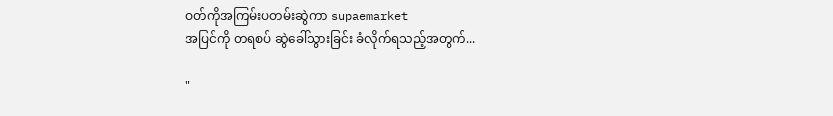ဝတ်ကိုအကြမ်းပတမ်းဆွဲကာ supaemarket
အပြင်ကို တရစပ် ဆွဲခေါ်သွားခြင်း ခံလိုက်ရသည့်အတွက်...

"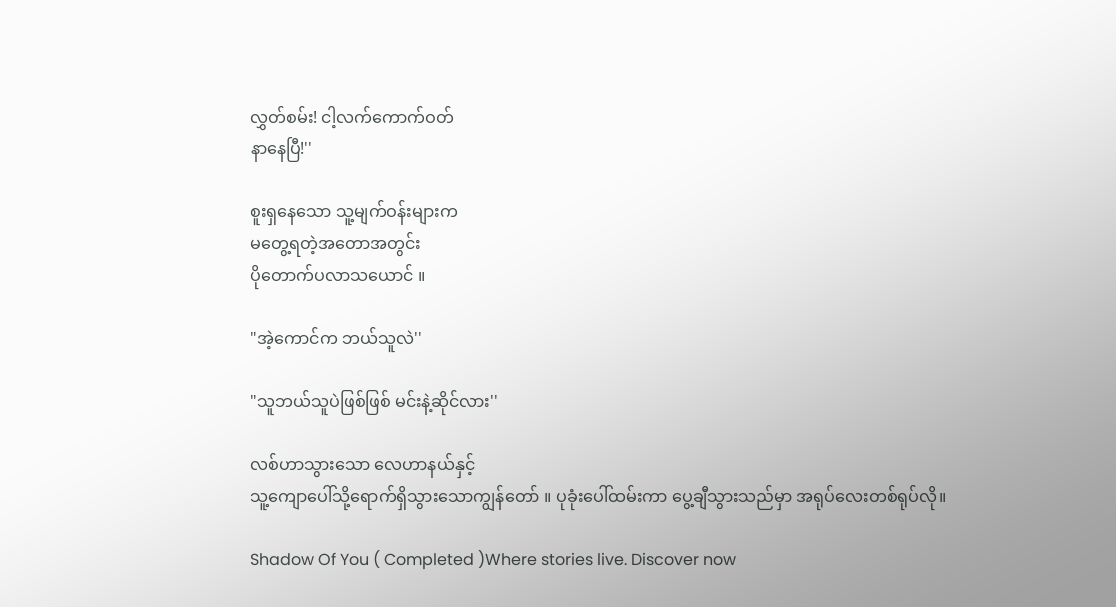လွှတ်စမ်း! ငါ့လက်ကောက်ဝတ်
နာနေပြီ!''

စူးရှနေသော သူ့မျက်ဝန်းများက
မတွေ့ရတဲ့အတောအတွင်း
ပိုတောက်ပလာသယောင် ။

"အဲ့ကောင်က ဘယ်သူလဲ''

"သူဘယ်သူပဲဖြစ်ဖြစ် မင်းနဲ့ဆိုင်လား''

လစ်ဟာသွားသော လေဟာနယ်နှင့်
သူ့ကျောပေါ်သို့ရောက်ရှိသွားသောကျွန်တော် ။ ပုခုံးပေါ်ထမ်းကာ ပွေ့ချီသွားသည်မှာ အရုပ်လေးတစ်ရုပ်လို။

Shadow Of You ( Completed )Where stories live. Discover now